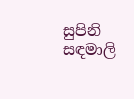සුපිනි සඳමාලි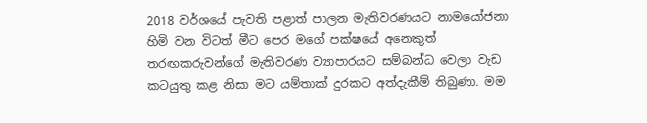2018 වර්ශයේ පැවති පළාත් පාලන මැතිවරණයට නාමයෝජනා හිමි වන විටත් මීට පෙර මගේ පක්ෂයේ අනෙකුත් තරඟකරුවන්ගේ මැතිවරණ ව්‍යාපාරයට සම්බන්ධ වෙලා වැඩ කටයුතු කළ නිසා මට යම්තාක් දුරකට අත්දැකීම් තිබුණා. මම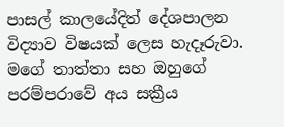පාසල් කාලයේදිත් දේශපාලන විද්‍යාව විෂයක් ලෙස හැදෑරුවා. මගේ තාත්තා සහ ඔහුගේ පරම්පරාවේ අය සක්‍රීය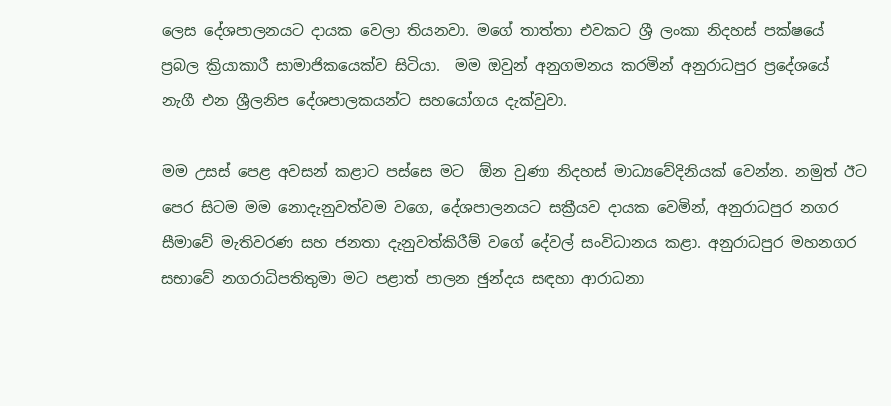ලෙස දේශපාලනයට දායක වෙලා තියනවා. මගේ තාත්තා එවකට ශ්‍රී ලංකා නිදහස් පක්ෂයේ ප්‍රබල ක්‍රියාකාරී සාමාජිකයෙක්ව සිටියා.  මම ඔවුන් අනුගමනය කරමින් අනුරාධපුර ප්‍රදේශයේ නැගී එන ශ්‍රීලනිප දේශපාලකයන්ට සහයෝගය දැක්වුවා.

මම උසස් පෙළ අවසන් කළාට පස්සෙ මට  ඕන වුණා නිදහස් මාධ්‍යවේදිනියක් වෙන්න. නමුත් ඊට පෙර සිටම මම නොදැනුවත්වම වගෙ, දේශපාලනයට සක්‍රීයව දායක වෙමින්, අනුරාධපුර නගර සීමාවේ මැතිවරණ සහ ජනතා දැනුවත්කිරීම් වගේ දේවල් සංවිධානය කළා. අනුරාධපුර මහනගර සභාවේ නගරාධිපතිතුමා මට පළාත් පාලන ඡුන්දය සඳහා ආරාධනා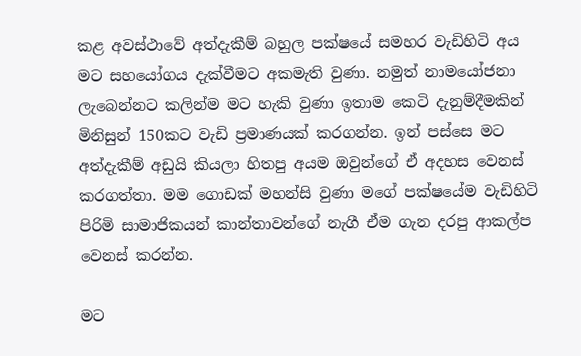කළ අවස්ථාවේ අත්දැකීම් බහුල පක්ෂයේ සමහර වැඩිහිටි අය මට සහයෝගය දැක්වීමට අකමැති වුණා. නමුත් නාමයෝජනා ලැබෙන්නට කලින්ම මට හැකි වුණා ඉතාම කෙටි දැනුම්දීමකින් මිනිසුන් 150කට වැඩි ප්‍රමාණයක් කරගන්න. ඉන් පස්සෙ මට අත්දැකීම් අඩුයි කියලා හිතපු අයම ඔවුන්ගේ ඒ අදහස වෙනස් කරගත්තා. මම ගොඩක් මහන්සි වුණා මගේ පක්ෂයේම වැඩිහිටි පිරිමි සාමාජිකයන් කාන්තාවන්ගේ නැගී ඒම ගැන දරපු ආකල්ප වෙනස් කරන්න.

මට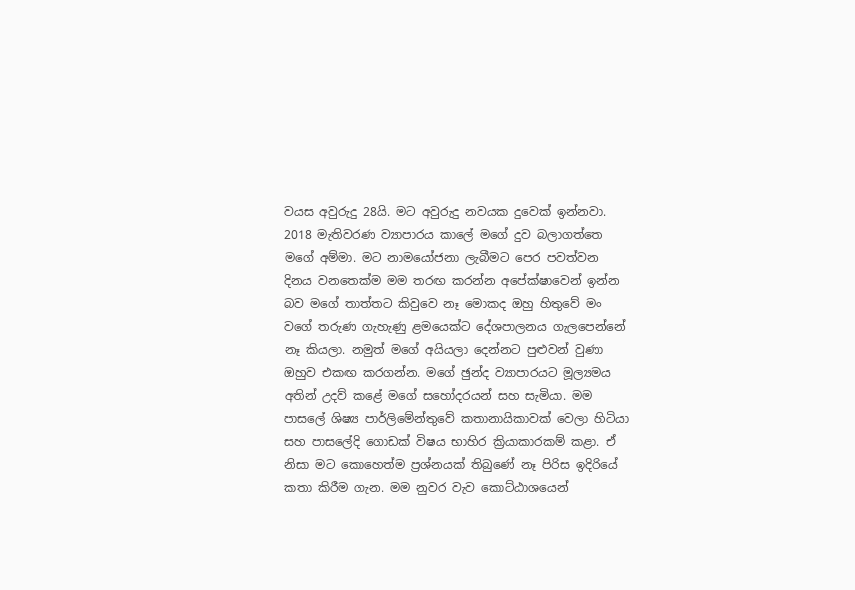වයස අවුරුදු 28යි. මට අවුරුදු නවයක දුවෙක් ඉන්නවා. 2018 මැතිවරණ ව්‍යාපාරය කාලේ මගේ දුව බලාගත්තෙ මගේ අම්මා. මට නාමයෝජනා ලැබීමට පෙර පවත්වන දිනය වනතෙක්ම මම තරඟ කරන්න අපේක්ෂාවෙන් ඉන්න බව මගේ තාත්තට කිවුවෙ නෑ මොකද ඔහු හිතුවේ මං වගේ තරුණ ගැහැණු ළමයෙක්ට දේශපාලනය ගැලපෙන්නේ නෑ කියලා. නමුත් මගේ අයියලා දෙන්නට පුළුවන් වුණා ඔහුව එකඟ කරගන්න. මගේ ඡුන්ද ව්‍යාපාරයට මූල්‍යමය අතින් උදව් කළේ මගේ සහෝදරයන් සහ සැමියා. මම පාසලේ ශිෂ්‍ය පාර්ලිමේන්තුවේ කතානායිකාවක් වෙලා හිටියා සහ පාසලේදි ගොඩක් විෂය භාහිර ක්‍රියාකාරකම් කළා. ඒ නිසා මට කොහෙත්ම ප්‍රශ්නයක් තිබුණේ නෑ පිරිස ඉදිරියේ කතා කිරීම ගැන. මම නුවර වැව කොට්ඨාශයෙන්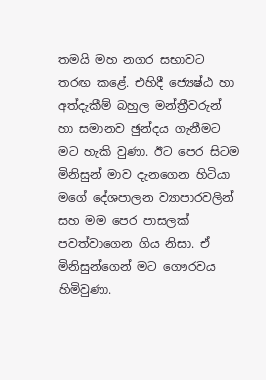තමයි මහ නගර සභාවට තරඟ කළේ. එහිදී ජ්‍යෙෂ්ඨ හා අත්දැකීම් බහුල මන්ත්‍රීවරුන් හා සමානව ඡුන්දය ගැනීමට මට හැකි වුණා. ඊට පෙර සිටම මිනිසුන් මාව දැනගෙන හිටියා මගේ දේශපාලන ව්‍යාපාරවලින් සහ මම පෙර පාසලක් පවත්වාගෙන ගිය නිසා. ඒ මිනිසුන්ගෙන් මට ගෞරවය හිමිවුණා.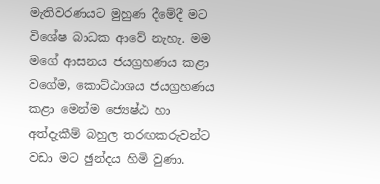මැතිවරණයට මුහුණ දීමේදී මට විශේෂ බාධක ආවේ නැහැ. මම මගේ ආසනය ජයග්‍රහණය කළා වගේම, කොට්ඨාශය ජයග්‍රහණය කළා මෙන්ම ජ්‍යෙෂ්ඨ හා අත්දැකීම් බහුල තරඟකරුවන්ට වඩා මට ඡුන්දය හිමි වුණා.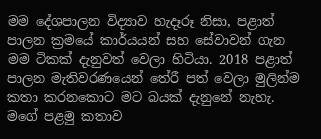මම දේශපාලන විද්‍යාව හැදෑරූ නිසා, පළාත් පාලන ක්‍රමයේ කාර්යයන් සහ සේවාවන් ගැන මම ටිකක් දැනුවත් වෙලා හිටියා. 2018 පළාත් පාලන මැතිවරණයෙන් තේරී පත් වෙලා මුලින්ම කතා කරනකොට මට බයක් දැනුනේ නැහැ. මගේ පළමු කතාව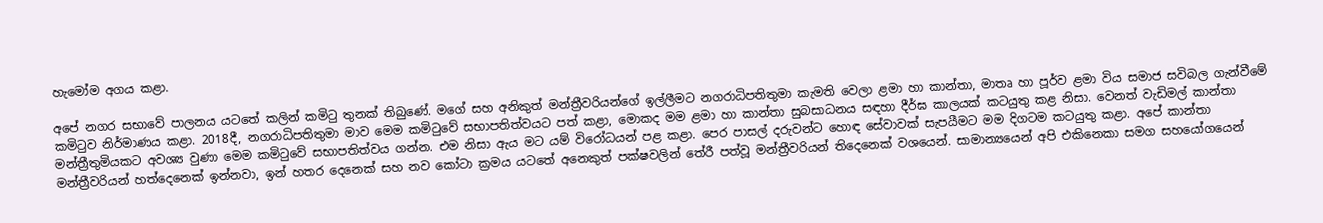හැමෝම අගය කළා.

අපේ නගර සභාවේ පාලනය යටතේ කලින් කමිටු තුනක් තිබුණේ. මගේ සහ අනිකුත් මන්ත්‍රීවරියන්ගේ ඉල්ලීමට නගරාධිපතිතුමා කැමති වෙලා ළමා හා කාන්තා, මාතෘ හා පූර්ව ළමා විය සමාජ සවිබල ගැන්වීමේ කමිටුව නිර්මාණය කළා. 2018දී, නගරාධිපතිතුමා මාව මෙම කමිටුවේ සභාපතිත්වයට පත් කළා, මොකද මම ළමා හා කාන්තා සුබසාධනය සඳහා දීර්ඝ කාලයක් කටයුතු කළ නිසා. වෙනත් වැඩිමල් කාන්තා මන්ත්‍රීතුමියකට අවශ්‍ය වුණා මෙම කමිටුවේ සභාපතිත්වය ගන්න. එම නිසා ඇය මට යම් විරෝධයන් පළ කළා. පෙර පාසල් දරුවන්ට හොඳ සේවාවක් සැපයීමට මම දිගටම කටයුතු කළා. අපේ කාන්තා මන්ත්‍රීවරියන් හත්දෙනෙක් ඉන්නවා, ඉන් හතර දෙනෙක් සහ නව කෝටා ක්‍රමය යටතේ අනෙකුත් පක්ෂවලින් තේරී පත්වූ මන්ත්‍රීවරියන් තිදෙනෙක් වශයෙන්. සාමාන්‍යයෙන් අපි එකිනෙකා සමග සහයෝගයෙන්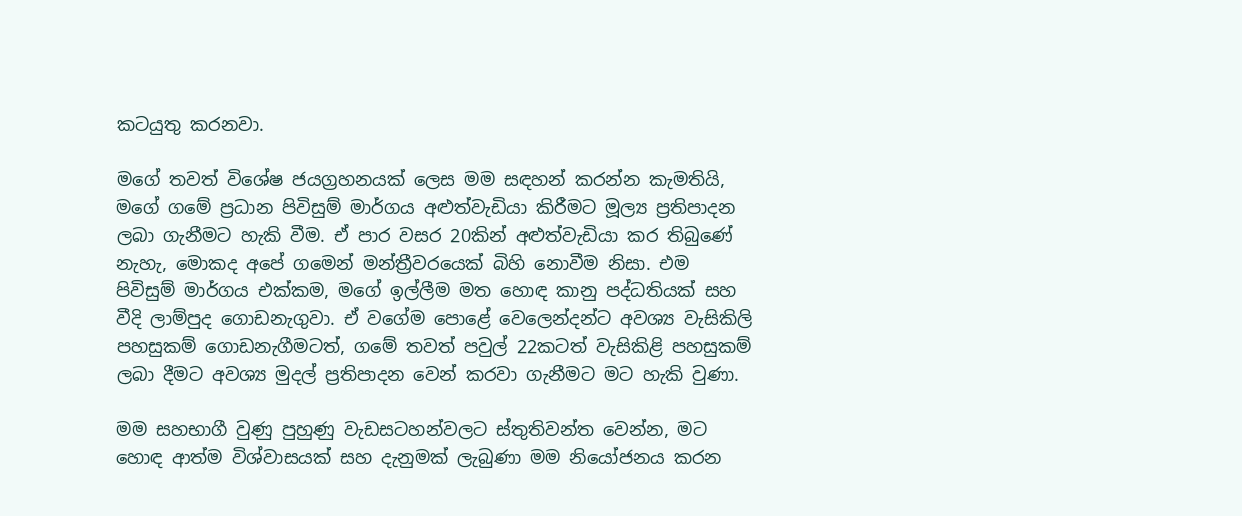කටයුතු කරනවා.

මගේ තවත් විශේෂ ජයග්‍රහනයක් ලෙස මම සඳහන් කරන්න කැමතියි, මගේ ගමේ ප්‍රධාන පිවිසුම් මාර්ගය අළුත්වැඩියා කිරීමට මූල්‍ය ප්‍රතිපාදන ලබා ගැනීමට හැකි වීම. ඒ පාර වසර 20කින් අළුත්වැඩියා කර තිබුණේ නැහැ, මොකද අපේ ගමෙන් මන්ත්‍රීවරයෙක් බිහි නොවීම නිසා. එම පිවිසුම් මාර්ගය එක්කම, මගේ ඉල්ලීම මත හොඳ කානු පද්ධතියක් සහ වීදි ලාම්පුද ගොඩනැගුවා. ඒ වගේම පොළේ වෙලෙන්දන්ට අවශ්‍ය වැසිකිලි පහසුකම් ගොඩනැගීමටත්, ගමේ තවත් පවුල් 22කටත් වැසිකිළි පහසුකම් ලබා දීමට අවශ්‍ය මුදල් ප්‍රතිපාදන වෙන් කරවා ගැනීමට මට හැකි වුණා.

මම සහභාගී වුණු පුහුණු වැඩසටහන්වලට ස්තුතිවන්ත වෙන්න, මට හොඳ ආත්ම විශ්වාසයක් සහ දැනුමක් ලැබුණා මම නියෝජනය කරන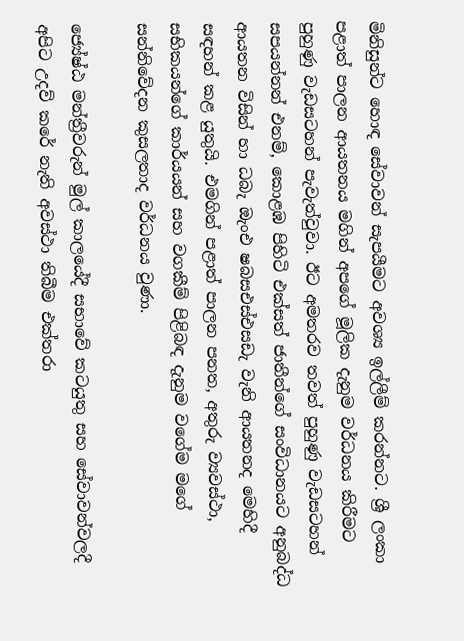මිනිසුන්ට හොඳ සේවාවන් සැපයීමට අවශ්‍ය ඉල්ලීම් කරන්නට. ශ්‍රී ලංකා පළාත් පාලන ආයතනය මගින් අපගේ මූලික දැනුම වර්ධනය කිරීමට පුහුණු වැඩසටහන් පැවැත්වුවා. ඊට අමතරව තවත් පුහුණු වැඩසටහන් සපයන්නන් එනම්, කොළඹ පිහිටි එක්සත් ජාතීන්ගේ සංවිධානයට අනුබද්ධ ආයතන විසින් හා ධබැ ඔැංඑ ෂබසඑස්එසඩැ වැනි ආයතනද මෙහිදී සඳහන් කළ යුතුයි. එමගින් පළාත් පාලන පනත, අතුරු ව්‍යවස්ථා, සභිකයන්ගේ කාර්යයන් සහ වගකීම් පිළිබඳ දැනුම වගේම මගේ සන්නිවේදන කුසලතාද වර්ධනය වුණා.

ජ්‍යේෂ්ඨ මන්ත්‍රීවරුන් මුල් කාලයේදී සභාවේ කටයුතු සහ සේවාවන්වලදී අපිට උදව් කරේ නැති අවස්ථා තිබීම එක්තරා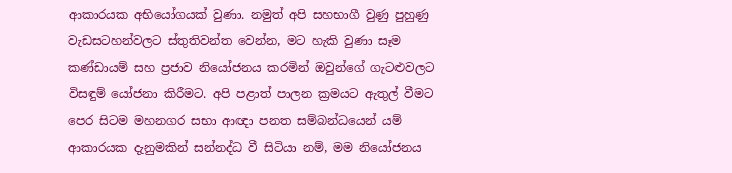ආකාරයක අභියෝගයක් වුණා. නමුත් අපි සහභාගී වුණු පුහුණු වැඩසටහන්වලට ස්තුතිවන්ත වෙන්න, මට හැකි වුණා සෑම කණ්ඩායම් සහ ප්‍රජාව නියෝජනය කරමින් ඔවුන්ගේ ගැටළුවලට විසඳුම් යෝජනා කිරීමට. අපි පළාත් පාලන ක්‍රමයට ඇතුල් වීමට පෙර සිටම මහනගර සභා ආඥා පනත සම්බන්ධයෙන් යම් ආකාරයක දැනුමකින් සන්නද්ධ වී සිටියා නම්, මම නියෝජනය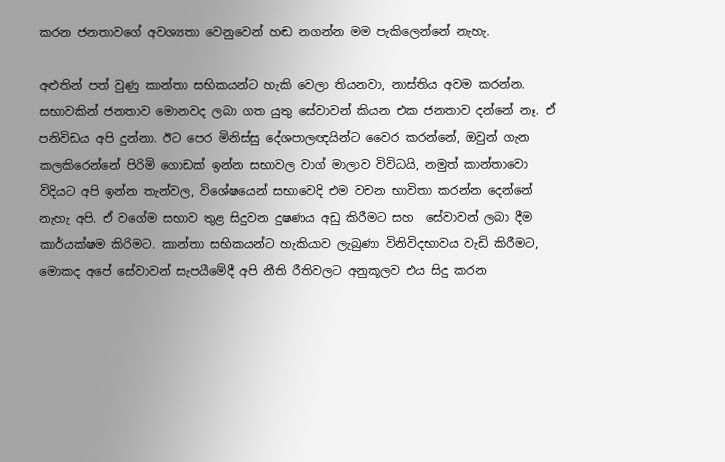කරන ජනතාවගේ අවශ්‍යතා වෙනුවෙන් හඬ නගන්න මම පැකිලෙන්නේ නැහැ.

අළුතින් පත් වුණු කාන්තා සභිකයන්ට හැකි වෙලා තියනවා, නාස්තිය අවම කරන්න. සභාවකින් ජනතාව මොනවද ලබා ගත යුතු සේවාවන් කියන එක ජනතාව දන්නේ නෑ. ඒ පනිවිඩය අපි දුන්නා. ඊට පෙර මිනිස්සු දේශපාලඥයින්ට වෛර කරන්නේ, ඔවුන් ගැන කලකිරෙන්නේ පිරිමි ගොඩක් ඉන්න සභාවල වාග් මාලාව විවිධයි, නමුත් කාන්තාවො විදියට අපි ඉන්න තැන්වල, විශේෂයෙන් සභාවෙදි එම වචන භාවිතා කරන්න දෙන්නේ නැහැ අපි. ඒ වගේම සභාව තුළ සිදුවන දුෂණය අඩු කිරීමට සහ  සේවාවන් ලබා දීම කාර්යක්ෂම කිරිමට. කාන්තා සභිකයන්ට හැකියාව ලැබුණා විනිවිදභාවය වැඩි කිරීමට, මොකද අපේ සේවාවන් සැපයීමේදී අපි නීති රීතිවලට අනුකූලව එය සිදු කරන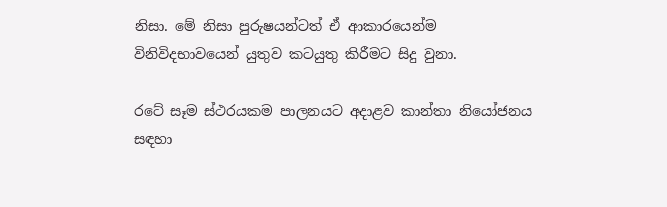නිසා. මේ නිසා පුරුෂයන්ටත් ඒ ආකාරයෙන්ම විනිවිදභාවයෙන් යුතුව කටයුතු කිරීමට සිදු වුනා.

රටේ සෑම ස්ථරයකම පාලනයට අදාළව කාන්තා නියෝජනය සඳහා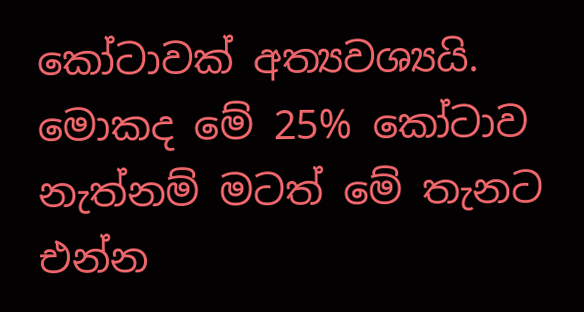කෝටාවක් අත්‍යවශ්‍යයි. මොකද මේ 25% කෝටාව නැත්නම් මටත් මේ තැනට එන්න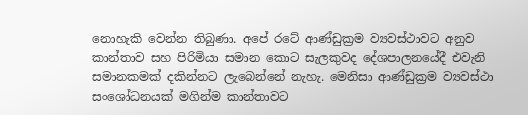නොහැකි වෙන්න තිබුණා. අපේ රටේ ආණ්ඩුක්‍රම ව්‍යවස්ථාවට අනුව කාන්තාව සහ පිරිමියා සමාන කොට සැලකුවද දේශපාලනයේදී එවැනි සමානකමක් දකින්නට ලැබෙන්නේ නැහැ. මෙනිසා ආණ්ඩුක්‍රම ව්‍යවස්ථා සංශෝධනයක් මගින්ම කාන්තාවට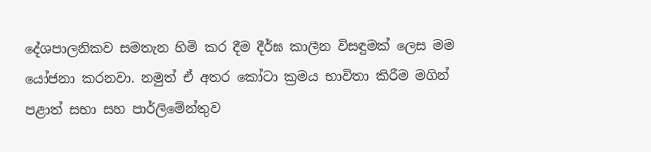දේශපාලනිකව සමතැන හිමි කර දීම දීර්ඝ කාලීන විසඳුමක් ලෙස මම යෝජනා කරනවා. නමුත් ඒ අතර කෝටා ක්‍රමය භාවිතා කිරීම මගින් පළාත් සභා සහ පාර්ලිමේන්තුව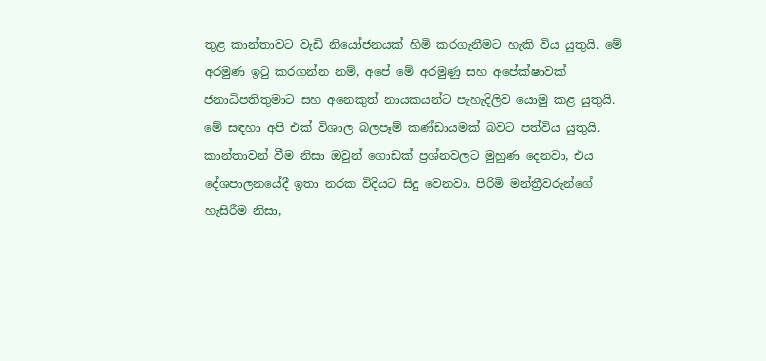තුළ කාන්තාවට වැඩි නියෝජනයක් හිමි කරගැනීමට හැකි විය යුතුයි. මේ අරමුණ ඉටු කරගන්න නම්, අපේ මේ අරමුණු සහ අපේක්ෂාවක් ජනාධිපතිතුමාට සහ අනෙකුත් නායකයන්ට පැහැදිලිව යොමු කළ යුතුයි. මේ සඳහා අපි එක් විශාල බලපෑම් කණ්ඩායමක් බවට පත්විය යුතුයි. කාන්තාවන් වීම නිසා ඔවුන් ගොඩක් ප්‍රශ්නවලට මුහුණ දෙනවා, එය දේශපාලනයේදී ඉතා නරක විදියට සිදු වෙනවා. පිරිමි මන්ත්‍රීවරුන්ගේ හැසිරීම නිසා,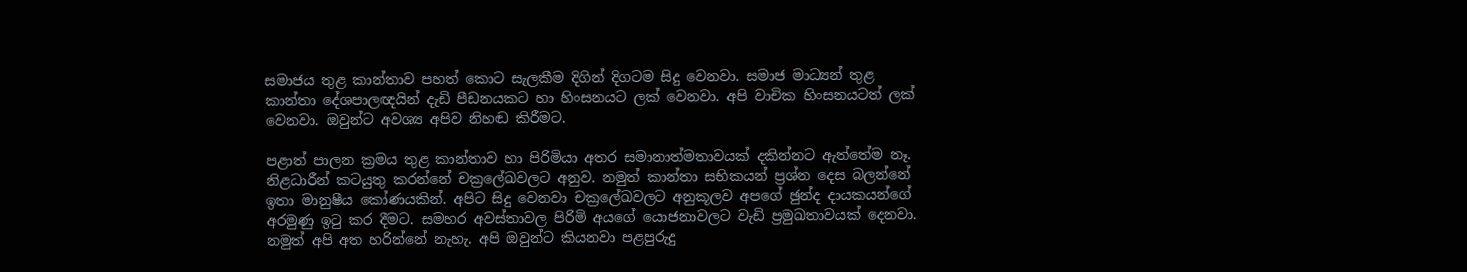සමාජය තුළ කාන්තාව පහත් කොට සැලකීම දිගින් දිගටම සිදු වෙනවා. සමාජ මාධ්‍යන් තුළ කාන්තා දේශපාලඥයින් දැඩි පීඩනයකට හා හිංසනයට ලක් වෙනවා. අපි වාචික හිංසනයටත් ලක් වෙනවා. ඔවුන්ට අවශ්‍ය අපිව නිහඬ කිරීමට.

පළාත් පාලන ක්‍රමය තුළ කාන්තාව හා පිරිමියා අතර සමානාත්මතාවයක් දකින්නට ඇත්තේම නෑ. නිළධාරීන් කටයුතු කරන්නේ චක්‍රලේඛවලට අනුව. නමුත් කාන්තා සභිකයන් ප්‍රශ්න දෙස බලන්නේ ඉතා මානුෂීය කෝණයකින්. අපිට සිදු වෙනවා චක්‍රලේඛවලට අනුකූලව අපගේ ඡුන්ද දායකයන්ගේ අරමුණු ඉටු කර දීමට. සමහර අවස්තාවල පිරිමි අයගේ යොජනාවලට වැඩි ප්‍රමුඛතාවයක් දෙනවා. නමුත් අපි අත හරින්නේ නැහැ. අපි ඔවුන්ට කියනවා පළපුරුදු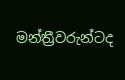මන්ත්‍රීවරුන්ටද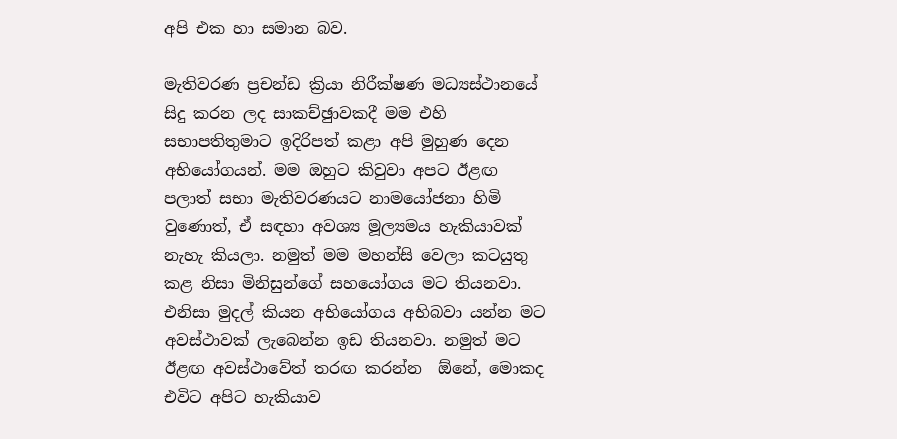අපි එක හා සමාන බව.

මැතිවරණ ප්‍රචන්ඩ ක්‍රියා නිරීක්ෂණ මධ්‍යස්ථානයේ සිදු කරන ලද සාකච්ඡුාවකදී මම එහි සභාපතිතුමාට ඉදිරිපත් කළා අපි මුහුණ දෙන අභියෝගයන්. මම ඔහුට කිවුවා අපට ඊළඟ පලාත් සභා මැතිවරණයට නාමයෝජනා හිමි වුණොත්, ඒ සඳහා අවශ්‍ය මූල්‍යමය හැකියාවක් නැහැ කියලා. නමුත් මම මහන්සි වෙලා කටයුතු කළ නිසා මිනිසුන්ගේ සහයෝගය මට තියනවා. එනිසා මුදල් කියන අභියෝගය අභිබවා යන්න මට අවස්ථාවක් ලැබෙන්න ඉඩ තියනවා. නමුත් මට ඊළඟ අවස්ථාවේත් තරඟ කරන්න  ඕනේ, මොකද එවිට අපිට හැකියාව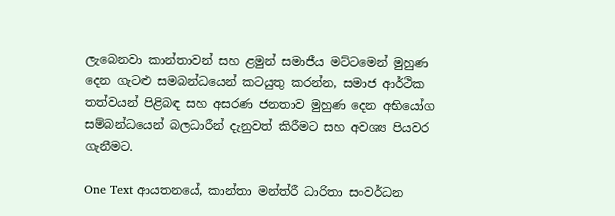ලැබෙනවා කාන්තාවන් සහ ළමුන් සමාජීය මට්ටමෙන් මුහුණ දෙන ගැටළු සමබන්ධයෙන් කටයුතු කරන්න, සමාජ ආර්ථික තත්වයන් පිළිබඳ සහ අසරණ ජනතාව මුහුණ දෙන අභියෝග සම්බන්ධයෙන් බලධාරීන් දැනුවත් කිරීමට සහ අවශ්‍ය පියවර ගැනීමට.

One Text ආයතනයේ, කාන්තා මන්ත්රී ධාරිතා සංවර්ධන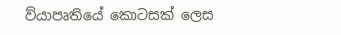ව්යාපෘතියේ කොටසක් ලෙස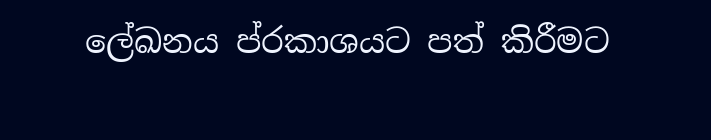ලේඛනය ප්රකාශයට පත් කිරීමට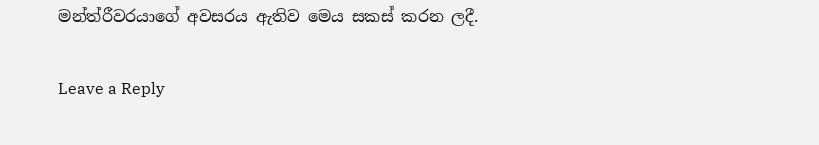මන්ත්රීවරයාගේ අවසරය ඇතිව මෙය සකස් කරන ලදී.

Leave a Reply